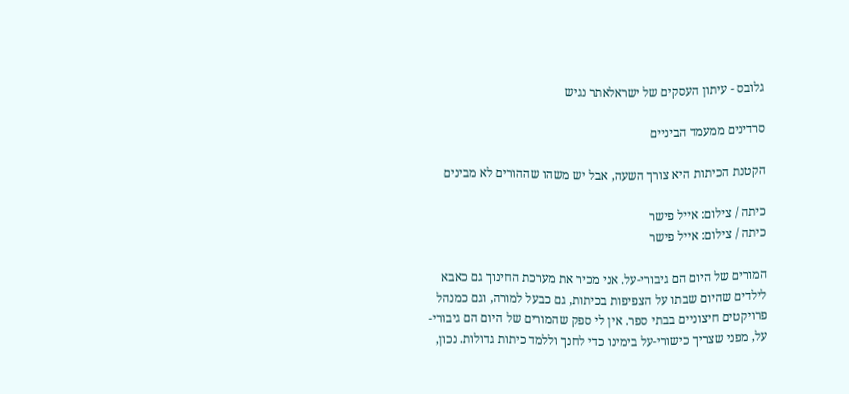גלובס - עיתון העסקים של ישראלאתר נגיש

סרדינים ממעמד הביניים

הקטנת הכיתות היא צורך השעה, אבל יש משהו שההורים לא מבינים

כיתה / צילום: אייל פישר
כיתה / צילום: אייל פישר

המורים של היום הם גיבורי-על. אני מכיר את מערכת החינוך גם כאבא לילדים שהיום שבתו על הצפיפות בכיתות, גם כבעל למורה, וגם כמנהל פרויקטים חיצוניים בבתי ספר. אין לי ספק שהמורים של היום הם גיבורי-על, מפני שצריך כישורי-על בימינו כדי לחנך וללמד כיתות גדולות. נכון,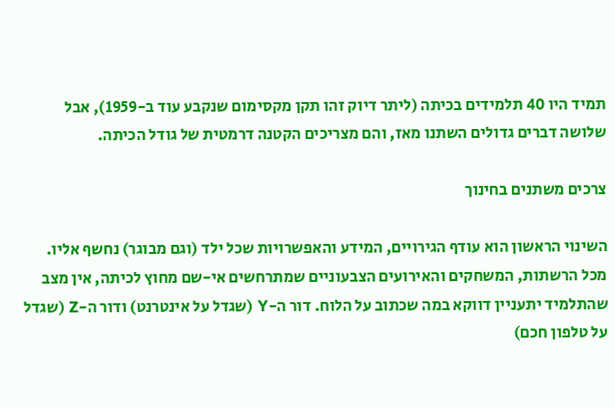תמיד היו 40 תלמידים בכיתה (ליתר דיוק זהו תקן מקסימום שנקבע עוד ב-1959), אבל שלושה דברים גדולים השתנו מאז, והם מצריכים הקטנה דרמטית של גודל הכיתה.

צרכים משתנים בחינוך

השינוי הראשון הוא עודף הגירויים, המידע והאפשרויות שכל ילד (וגם מבוגר) נחשף אליו. מכל הרשתות, המשחקים והאירועים הצבעוניים שמתרחשים אי-שם מחוץ לכיתה, אין מצב שהתלמיד יתעניין דווקא במה שכתוב על הלוח. דור ה-Y (שגדל על אינטרנט) ודור ה-Z (שגדל על טלפון חכם)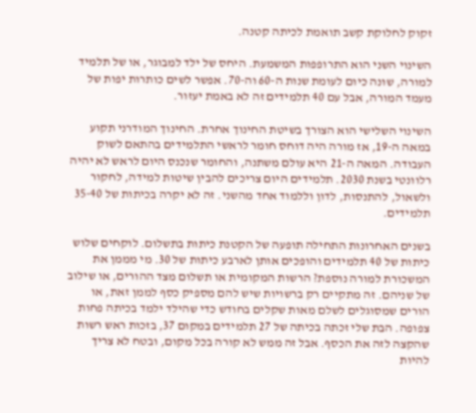זקוק לחלוקת קשב תואמת לכיתה קטנה.

השינוי השני הוא התרופפות המשמעת. היחס של ילד למבוגר, או של תלמיד למורה, שונה כיום לעומת שנות ה-60 וה-70. אפשר לשים כותרות יפות של מעמד המורה, אבל עם 40 תלמידים זה לא באמת יעזור.

השינוי השלישי הוא הצורך בשיטת החינוך אחרת. החינוך המודרני תקוע במאה ה-19, אז מורה היה דוחס חומר לראשי התלמידים בהתאם לשוק העבודה. המאה ה-21 היא עולם משתנה, והחומר שנכנס היום לראש לא יהיה רלוונטי בשנת 2030. תלמידים היום צריכים להבין שיטות למידה, לחקור ולשאול, להתנסות, לדון וללמוד אחד מהשני. זה לא יקרה בכיתות של 35-40 תלמידים.

בשנים האחרונות התחילה תופעה של הקטנת כיתות בתשלום. לוקחים שלוש כיתות של 40 תלמידים והופכים אותן לארבע כיתות של 30. מי מממן את המשכורת למורה נוספת? הרשות המקומית או תשלום מצד ההורים, או שילוב של שניהם. זה מתקיים רק ברשויות שיש להם מספיק כסף לממן זאת, או הורים שמסוגלים לשלם מאות שקלים בחודש כדי שהילד ילמד בכיתה פחות צפופה. הבת שלי זכתה בכיתה של 27 תלמידים במקום 37, בזכות ראש רשות שהקצה לזה את הכסף. אבל זה ממש לא קורה בכל מקום, ובטח לא צריך להיות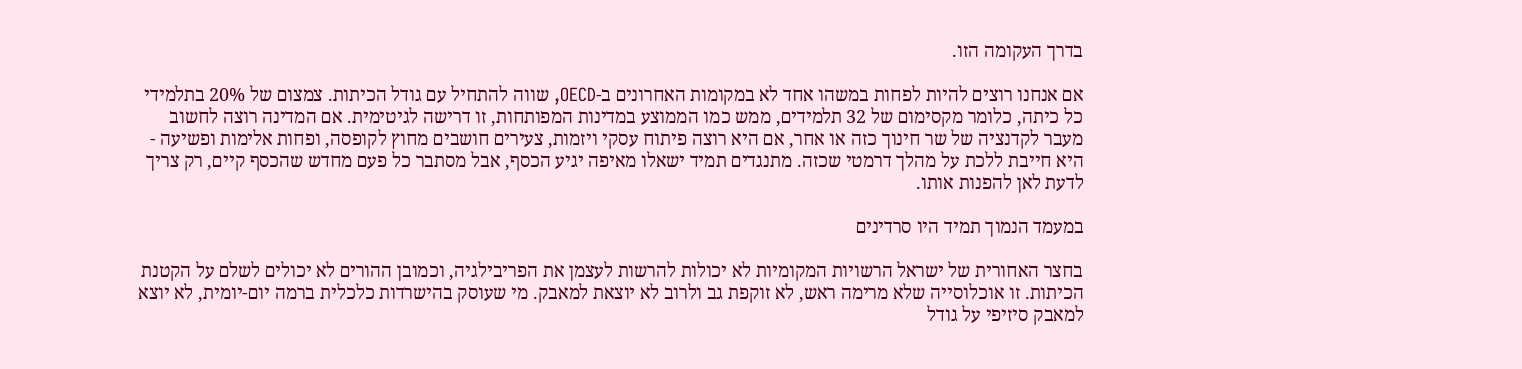בדרך העקומה הזו.

אם אנחנו רוצים להיות לפחות במשהו אחד לא במקומות האחרונים ב-OECD, שווה להתחיל עם גודל הכיתות. צמצום של 20% בתלמידי כל כיתה, כלומר מקסימום של 32 תלמידים, ממש כמו הממוצע במדינות המפותחות, זו דרישה לגיטימית. אם המדינה רוצה לחשוב מעבר לקדנציה של שר חינוך כזה או אחר, אם היא רוצה פיתוח עסקי ויזמות, צעירים חושבים מחוץ לקופסה, ופחות אלימות ופשיעה - היא חייבת ללכת על מהלך דרמטי שכזה. מתנגדים תמיד ישאלו מאיפה יגיע הכסף, אבל מסתבר כל פעם מחדש שהכסף קיים, רק צריך לדעת לאן להפנות אותו.

במעמד הנמוך תמיד היו סרדינים

בחצר האחורית של ישראל הרשויות המקומיות לא יכולות להרשות לעצמן את הפריבילגיה, וכמובן ההורים לא יכולים לשלם על הקטנת הכיתות. זו אוכלוסייה שלא מרימה ראש, לא זוקפת גב ולרוב לא יוצאת למאבק. מי שעוסק בהישרדות כלכלית ברמה יום-יומית, לא יוצא למאבק סיזיפי על גודל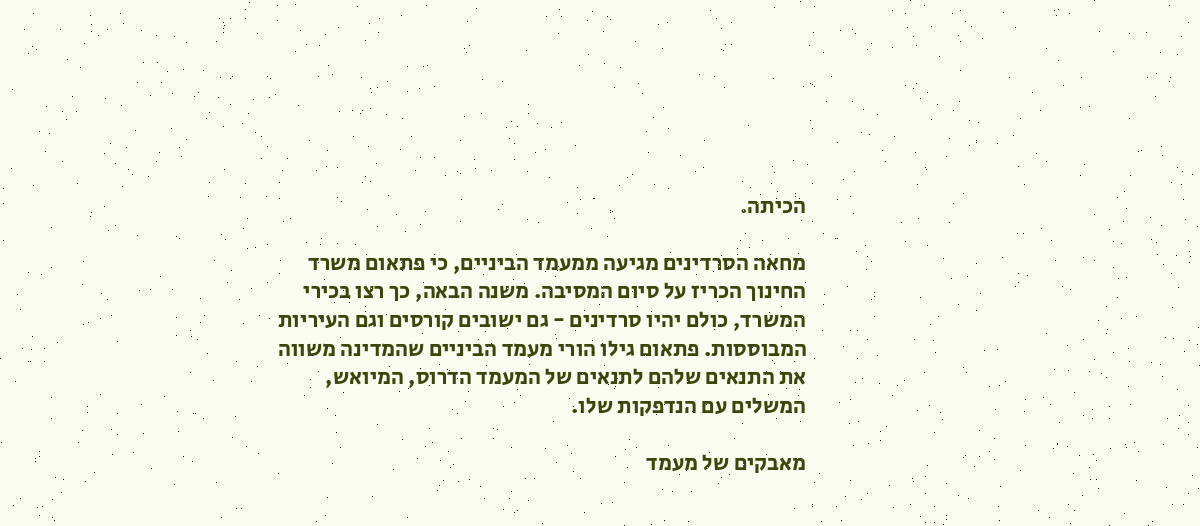הכיתה.

מחאה הסרדינים מגיעה ממעמד הביניים, כי פתאום משרד החינוך הכריז על סיום המסיבה. משנה הבאה, כך רצו בכירי המשרד, כולם יהיו סרדינים - גם ישובים קורסים וגם העיריות המבוססות. פתאום גילו הורי מעמד הביניים שהמדינה משווה את התנאים שלהם לתנאים של המעמד הדרוס, המיואש, המשלים עם הנדפקות שלו.

מאבקים של מעמד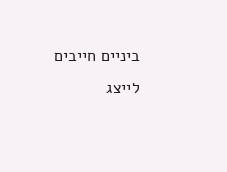ביניים חייבים לייצג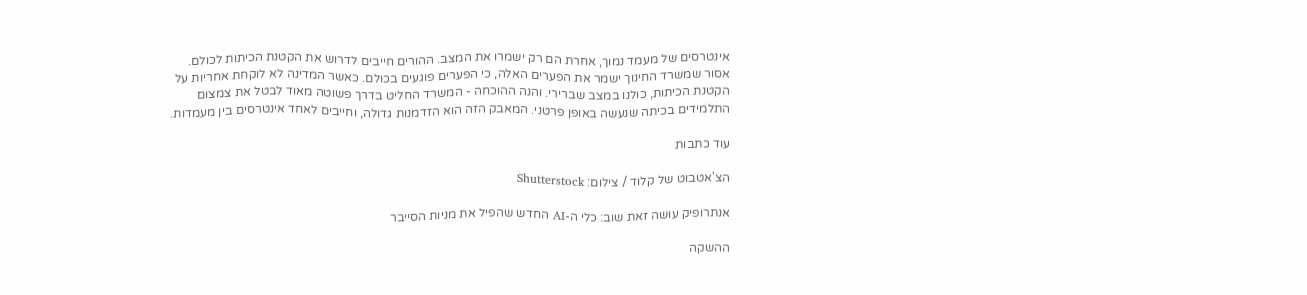אינטרסים של מעמד נמוך, אחרת הם רק ישמרו את המצב. ההורים חייבים לדרוש את הקטנת הכיתות לכולם. אסור שמשרד החינוך ישמר את הפערים האלה, כי הפערים פוגעים בכולם. כאשר המדינה לא לוקחת אחריות על הקטנת הכיתות, כולנו במצב שברירי. והנה ההוכחה - המשרד החליט בדרך פשוטה מאוד לבטל את צמצום התלמידים בכיתה שנעשה באופן פרטני. המאבק הזה הוא הזדמנות גדולה, וחייבים לאחד אינטרסים בין מעמדות.

עוד כתבות

הצ'אטבוט של קלוד / צילום: Shutterstock

אנתרופיק עושה זאת שוב: כלי ה-AI החדש שהפיל את מניות הסייבר

ההשקה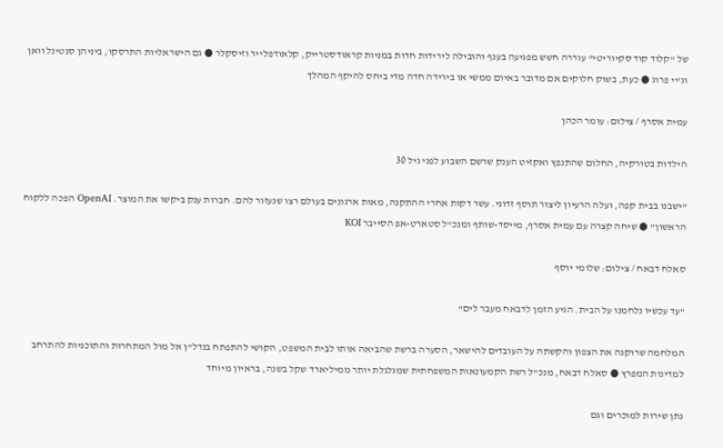של "קלוד קוד סקיוריטי" עוררה חשש מפגיעה בענף והובילה לירידות חדות במניות קראודסטרייק, קלאודפלייר וזיסקלר ● גם הישראליות התרסקו, ביניהן סנטינל וואן וג'יי פרוג ● כעת, בשוק חלוקים אם מדובר באיום ממשי או בירידה חדה מדי ביחס להיקף המהלך

עמית אסרף / צילום: עומר הכהן

הילדות בטורקיה, החלום שהתנפץ ואקזיט הענק שרשם השבוע לפני גיל 30

"ישבנו בבית קפה, ועלה הרעיון ליצור תוסף זדוני. עשר דקות אחרי ההתקנה, מאות ארגונים בעולם רצו שנעזור להם. חברות ענק ביקשו את המוצר. OpenAI הפכה ללקוח הראשון" ● שיחה קצרה עם עמית אסרף, מייסד-שותף ומנכ"ל סטארט-אפ הסייבר KOI

סאלח דבאח / צילום: שלומי יוסף

"עד עכשיו נלחמנו על הבית. הגיע הזמן לדבאח מעבר לים"

המלחמה שרוקנה את הצפון והקשתה על העובדים להישאר, הסערה ברשת שהביאה אותו לבית המשפט, הקושי להתפתח בנדל"ן אל מול המתחרות והתוכניות להתרחב למדינות המפרץ ● סאלח דבאח, מנכ"ל רשת הקמעונאות המשפחתית שמגלגלת יותר ממיליארד שקל בשנה, בראיון מיוחד

נתן שירות למוכרים וגם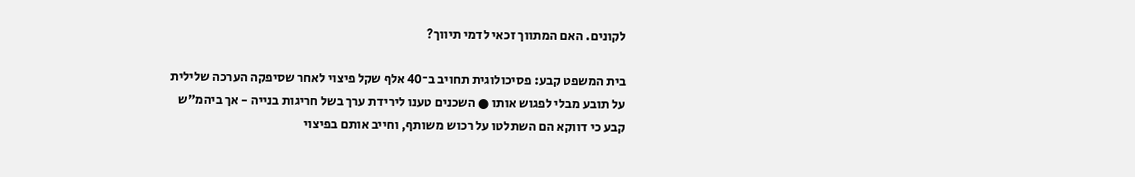לקונים. האם המתווך זכאי לדמי תיווך?

בית המשפט קבע: פסיכולוגית תחויב ב־40 אלף שקל פיצוי לאחר שסיפקה הערכה שלילית על תובע מבלי לפגוש אותו ● השכנים טענו לירידת ערך בשל חריגות בנייה - אך ביהמ"ש קבע כי דווקא הם השתלטו על רכוש משותף, וחייב אותם בפיצוי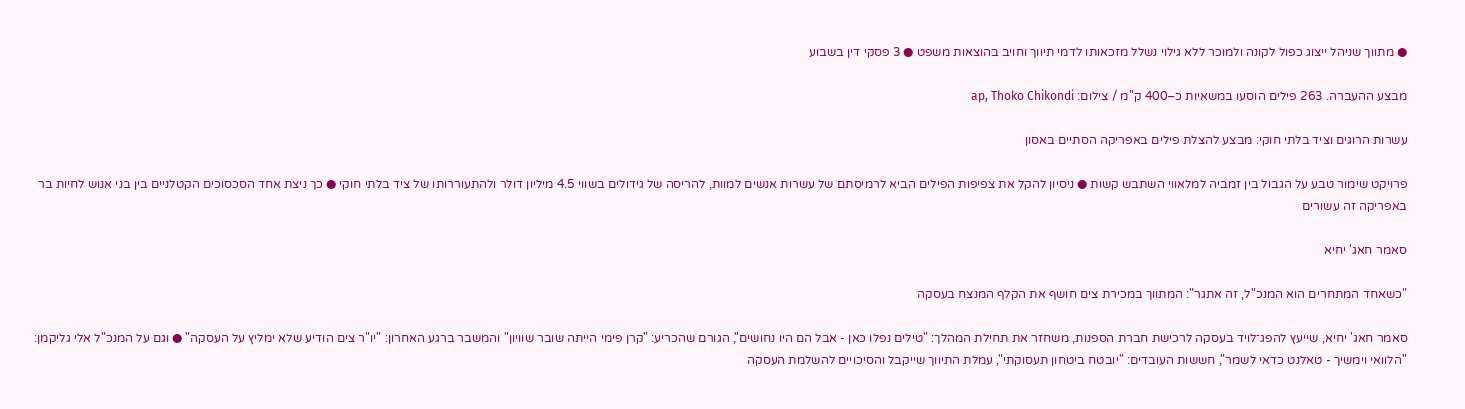● מתווך שניהל ייצוג כפול לקונה ולמוכר ללא גילוי נשלל מזכאותו לדמי תיווך וחויב בהוצאות משפט ● 3 פסקי דין בשבוע

מבצע ההעברה. 263 פילים הוסעו במשאיות כ–400 ק''מ / צילום: ap, Thoko Chikondi

עשרות הרוגים וציד בלתי חוקי: מבצע להצלת פילים באפריקה הסתיים באסון

פרויקט שימור טבע על הגבול בין זמביה למלאווי השתבש קשות ● ניסיון להקל את צפיפות הפילים הביא לרמיסתם של עשרות אנשים למוות, להריסה של גידולים בשווי 4.5 מיליון דולר ולהתעוררותו של ציד בלתי חוקי ● כך ניצת אחד הסכסוכים הקטלניים בין בני אנוש לחיות בר באפריקה זה עשורים

סאמר חאג' יחיא

"כשאחד המתחרים הוא המנכ"ל, זה אתגר": המתווך במכירת צים חושף את הקלף המנצח בעסקה

סאמר חאג' יחיא, שייעץ להפג־לויד בעסקה לרכישת חברת הספנות, משחזר את תחילת המהלך: "טילים נפלו כאן - אבל הם היו נחושים", הגורם שהכריע: "קרן פימי הייתה שובר שוויון" והמשבר ברגע האחרון: "יו"ר צים הודיע שלא ימליץ על העסקה" ● וגם על המנכ"ל אלי גליקמן: "הלוואי וימשיך - טאלנט כדאי לשמר", חששות העובדים: "יובטח ביטחון תעסוקתי", עמלת התיווך שייקבל והסיכויים להשלמת העסקה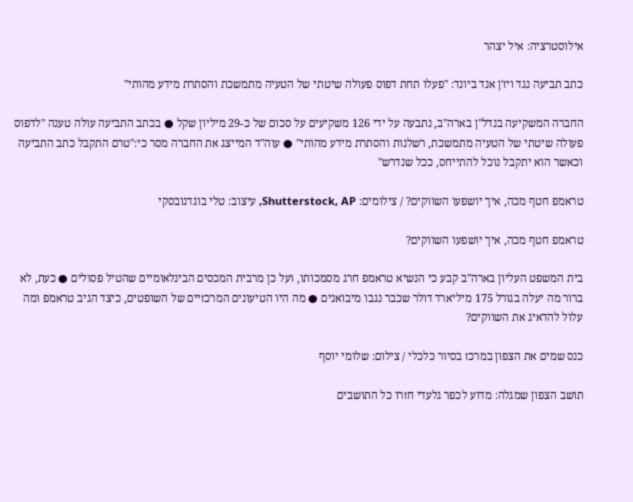אילוסטרציה: איל יצהר

כתב תביעה נגד ויז'ן אנד ביונד: "פעלו תחת דפוס פעולה שיטתי של הטעיה מתמשכת והסתרת מידע מהותי"

החברה המשקיעה בנדל"ן בארה"ב, נתבעה על ידי 126 משקיעים על סכום של כ-29 מיליון שקל ● בכתב התביעה עולה טענה "לדפוס פעולה שיטתי של הטעיה מתמשכת, רשלנות והסתרת מידע מהותי" ● עוה"ד המייצג את החברה מסר כי:"טרם התקבל כתב התביעה וכאשר הוא יתקבל נוכל להתייחס, ככל שנדרש"

טראמפ חטף מכה, איך יושפעו השווקים? / צילומים: Shutterstock, AP, עיצוב: טלי בוגדנובסקי

טראמפ חטף מכה, איך יושפעו השווקים?

בית המשפט העליון בארה"ב קבע כי הנשיא טראמפ חרג מסמכותו, ועל כן מרבית המכסים הבינלאומיים שהטיל פסולים ● כעת, לא ברור מה יעלה בגורל 175 מיליארד דולר שכבר נגבו מיבואנים ● מה היו הטיעונים המרכזיים של השופטים, כיצד הגיב טראמפ ומה עלול להדאיג את השווקים?

כנס שמים את הצפון במרכז בסיור כלכלי / צילום: שלומי יוסף

תושב הצפון שמגלה: מדוע לכפר גלעדי חזרו כל התושבים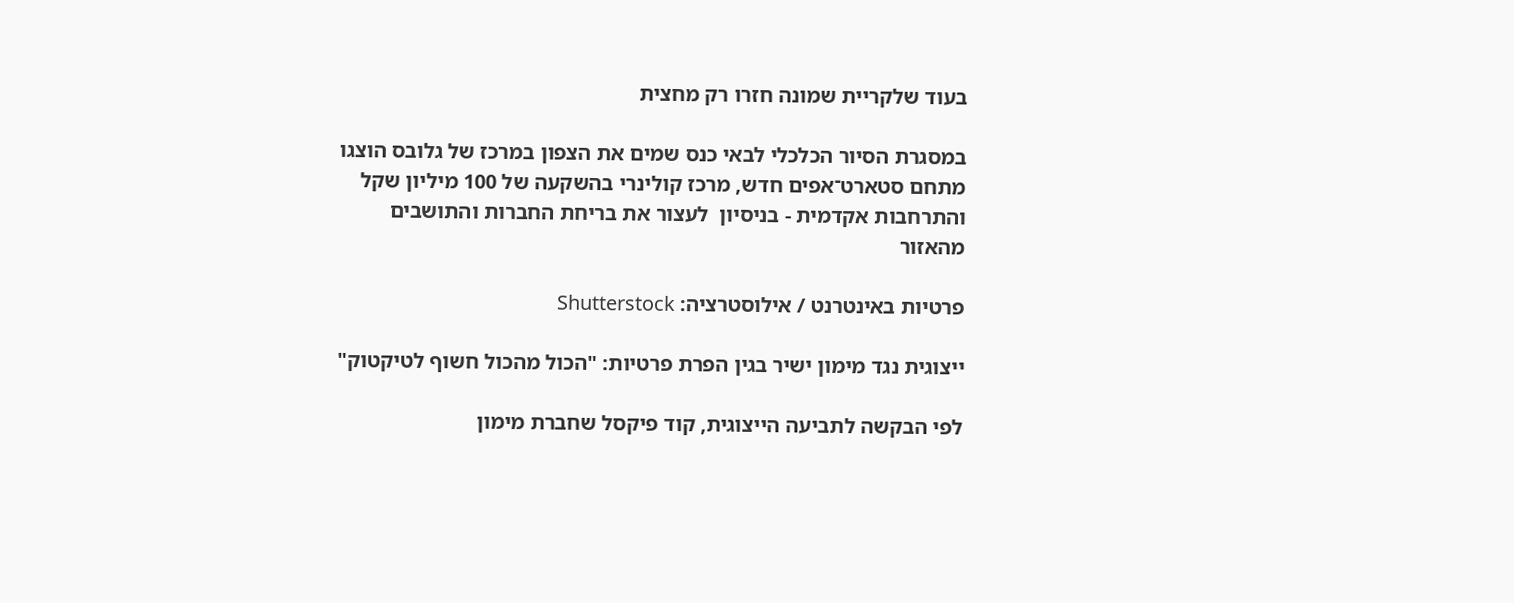בעוד שלקריית שמונה חזרו רק מחצית

במסגרת הסיור הכלכלי לבאי כנס שמים את הצפון במרכז של גלובס הוצגו מתחם סטארט־אפים חדש, מרכז קולינרי בהשקעה של 100 מיליון שקל והתרחבות אקדמית - בניסיון  לעצור את בריחת החברות והתושבים מהאזור

פרטיות באינטרנט / אילוסטרציה: Shutterstock

ייצוגית נגד מימון ישיר בגין הפרת פרטיות: "הכול מהכול חשוף לטיקטוק"

לפי הבקשה לתביעה הייצוגית, קוד פיקסל שחברת מימון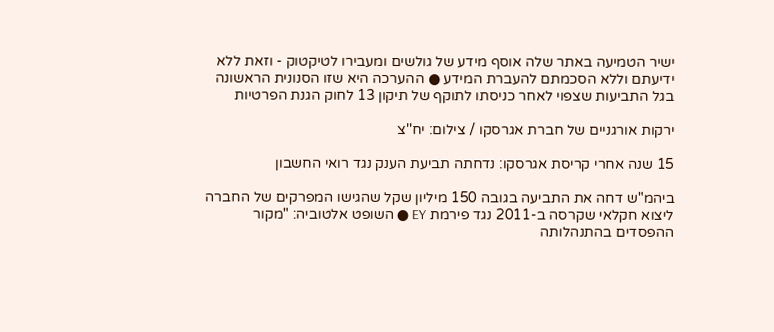ישיר הטמיעה באתר שלה אוסף מידע של גולשים ומעבירו לטיקטוק - וזאת ללא ידיעתם וללא הסכמתם להעברת המידע ● ההערכה היא שזו הסנונית הראשונה בגל התביעות שצפוי לאחר כניסתו לתוקף של תיקון 13 לחוק הגנת הפרטיות

ירקות אורגניים של חברת אגרסקו / צילום: יח''צ

15 שנה אחרי קריסת אגרסקו: נדחתה תביעת הענק נגד רואי החשבון

ביהמ"ש דחה את התביעה בגובה 150 מיליון שקל שהגישו המפרקים של החברה ליצוא חקלאי שקרסה ב-2011 נגד פירמת EY ● השופט אלטוביה: "מקור ההפסדים בהתנהלותה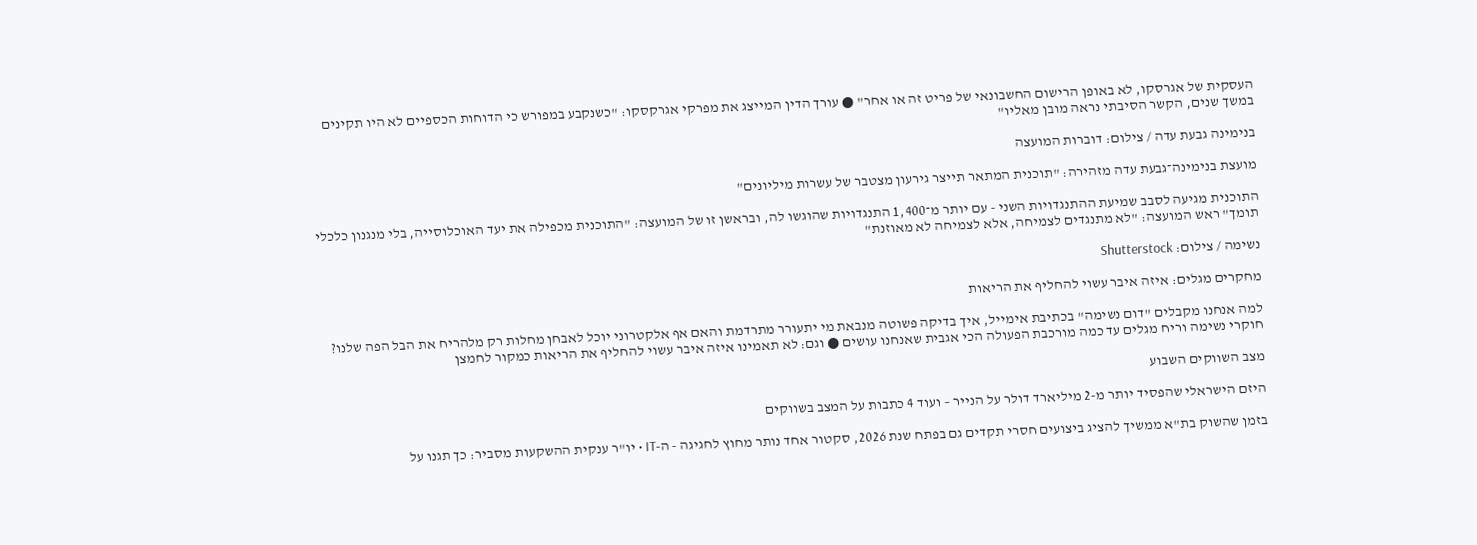העסקית של אגרסקו, לא באופן הרישום החשבונאי של פריט זה או אחר" ● עורך הדין המייצג את מפרקי אגרקסקו: "כשנקבע במפורש כי הדוחות הכספיים לא היו תקינים במשך שנים, הקשר הסיבתי נראה מובן מאליו"

בנימינה גבעת עדה / צילום: דוברות המועצה

מועצת בנימינה־גבעת עדה מזהירה: "תוכנית המתאר תייצר גירעון מצטבר של עשרות מיליונים"

התוכנית מגיעה לסבב שמיעת ההתנגדויות השני - עם יותר מ־1,400 התנגדויות שהוגשו לה, ובראשן זו של המועצה: "התוכנית מכפילה את יעד האוכלוסייה, בלי מנגנון כלכלי תומך" ראש המועצה: "לא מתנגדים לצמיחה, אלא לצמיחה לא מאוזנת"

נשימה / צילום: Shutterstock

מחקרים מגלים: איזה איבר עשוי להחליף את הריאות

למה אנחנו מקבלים "דום נשימה" בכתיבת אימייל, איך בדיקה פשוטה מנבאת מי יתעורר מתרדמת והאם אף אלקטרוני יוכל לאבחן מחלות רק מלהריח את הבל הפה שלנו? חוקרי נשימה וריח מגלים עד כמה מורכבת הפעולה הכי אגבית שאנחנו עושים ● וגם: לא תאמינו איזה איבר עשוי להחליף את הריאות כמקור לחמצן

מצב השווקים השבוע

היזם הישראלי שהפסיד יותר מ-2 מיליארד דולר על הנייר – ועוד 4 כתבות על המצב בשווקים

בזמן שהשוק בת"א ממשיך להציג ביצועים חסרי תקדים גם בפתח שנת 2026, סקטור אחד נותר מחוץ לחגיגה - ה-IT • יו"ר ענקית ההשקעות מסביר: כך תגנו על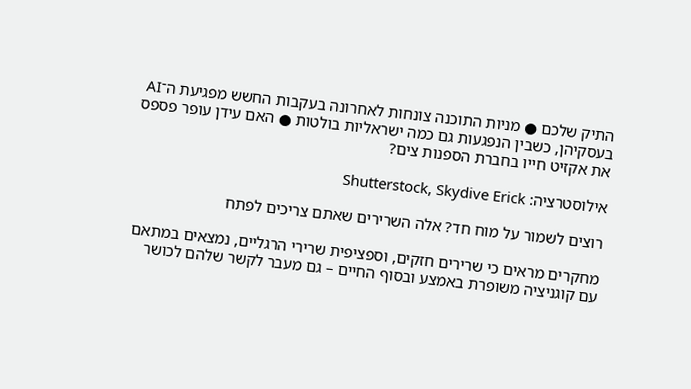התיק שלכם ● מניות התוכנה צונחות לאחרונה בעקבות החשש מפגיעת ה־AI בעסקיהן, כשבין הנפגעות גם כמה ישראליות בולטות ● האם עידן עופר פספס את אקזיט חייו בחברת הספנות צים?

אילוסטרציה: Shutterstock, Skydive Erick

רוצים לשמור על מוח חד? אלה השרירים שאתם צריכים לפתח

מחקרים מראים כי שרירים חזקים, וספציפית שרירי הרגליים, נמצאים במתאם עם קוגניציה משופרת באמצע ובסוף החיים – גם מעבר לקשר שלהם לכושר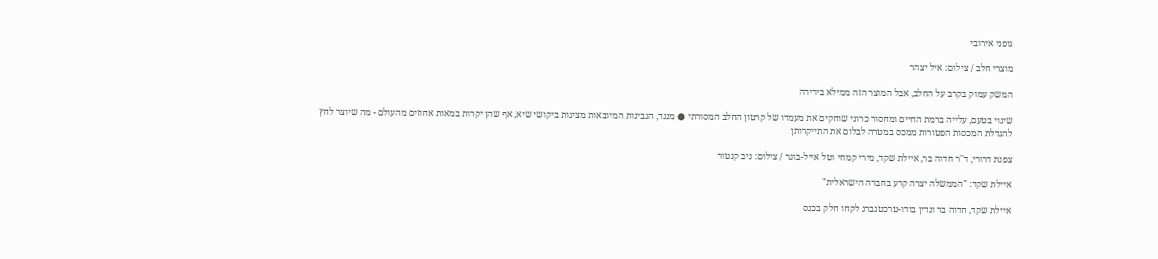גופני אירובי

מוצרי חלב / צילום: איל יצהר

המשק עמוק בקרב על החלב, אבל המוצר הזה ממילא בירידה

שינוי בטעם, עלייה ברמת החיים ומחסור כרוני שוחקים את מעמדו של קרטון החלב המסורתי ● מנגד, הגבינות המיובאות מציגות ביקושי שיא, אף שהן יקרות במאות אחוזים מהעולם - מה שיוצר לחץ להגדלת המכסות הפטורות ממכס במטרה לבלום את התייקרותן

צפנת דרורי, ד''ר חדוה בר, איילת שקד, מירי קמחי וטל אייל-בוגר / צילום: ניב קנטור

איילת שקד: "הממשלה יצרה קרע בחברה הישראלית"

איילת שקד, חדוה בר ונדין בודו-טרכטנברג לקחו חלק בכנס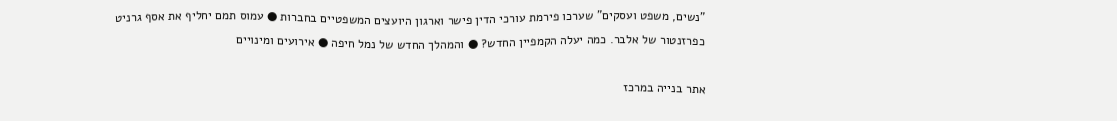"נשים, משפט ועסקים" שערכו פירמת עורכי הדין פישר וארגון היועצים המשפטיים בחברות ● עמוס תמם יחליף את אסף גרניט כפרזנטור של אלבר. כמה יעלה הקמפיין החדש? ● והמהלך החדש של נמל חיפה ● אירועים ומינויים

אתר בנייה במרכז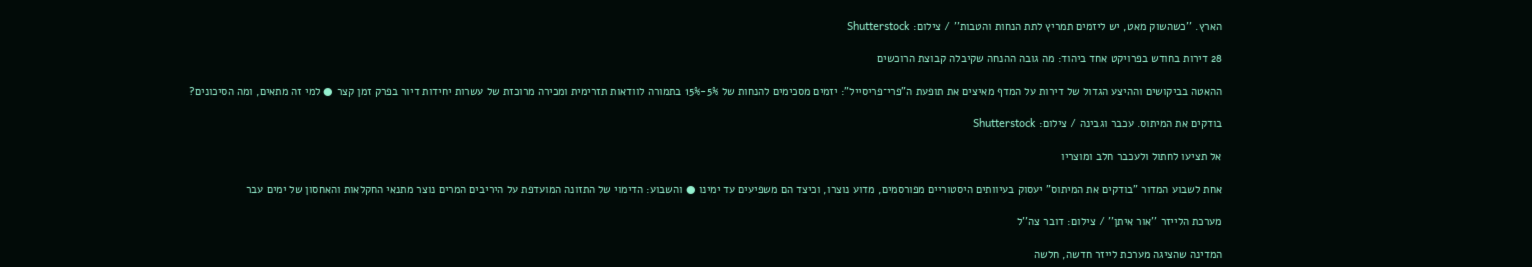הארץ. ''כשהשוק מאט, יש ליזמים תמריץ לתת הנחות והטבות'' / צילום: Shutterstock

28 דירות בחודש בפרויקט אחד ביהוד: מה גובה ההנחה שקיבלה קבוצת הרוכשים

ההאטה בביקושים וההיצע הגדול של דירות על המדף מאיצים את תופעת ה"פרי־פריסייל": יזמים מסכימים להנחות של 5%-15% בתמורה לוודאות תזרימית ומכירה מרוכזת של עשרות יחידות דיור בפרק זמן קצר ● למי זה מתאים, ומה הסיכונים?

בודקים את המיתוס. עכבר וגבינה / צילום: Shutterstock

אל תציעו לחתול ולעכבר חלב ומוצריו

אחת לשבוע המדור "בודקים את המיתוס" יעסוק בעיוותים היסטוריים מפורסמים, מדוע נוצרו, וכיצד הם משפיעים עד ימינו ● והשבוע: הדימוי של התזונה המועדפת על היריבים המרים נוצר מתנאי החקלאות והאחסון של ימים עבר

מערכת הלייזר ''אור איתן'' / צילום: דובר צה''ל

המדינה שהציגה מערכת לייזר חדשה, חלשה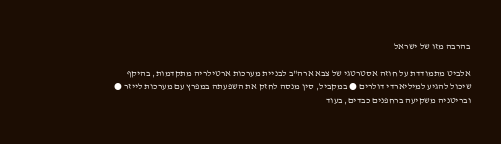בהרבה מזו של ישראל

אלביט מתמודדת על חוזה אסטרטגי של צבא ארה"ב לבניית מערכות ארטילריה מתקדמות, בהיקף שיכול להגיע למיליארדי דולרים ● במקביל, סין מנסה לחזק את השפעתה במפרץ עם מערכות לייזר ● ובריטניה משקיעה ברחפנים כבדים, בעוד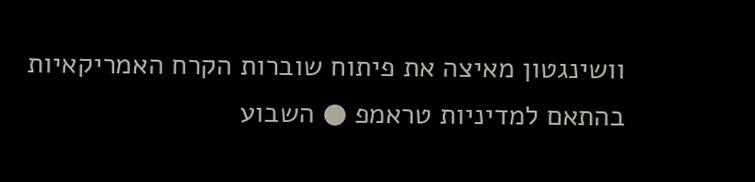וושינגטון מאיצה את פיתוח שוברות הקרח האמריקאיות בהתאם למדיניות טראמפ ● השבוע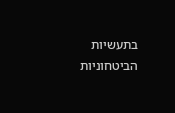בתעשיות הביטחוניות